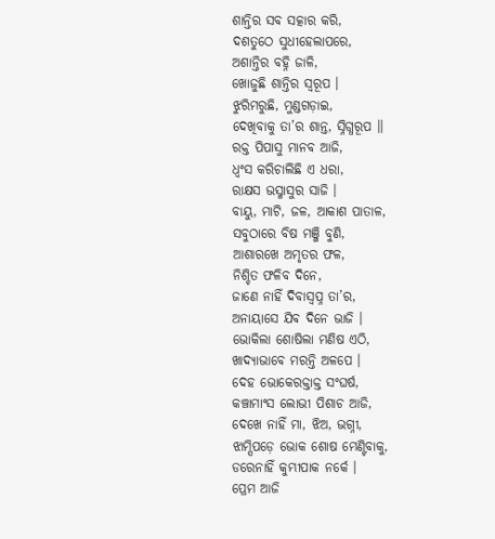ଶାନ୍ତିର ସବ ସତ୍କାର କରି,
ଦଶତୁଠେ ସୁଧୀହେଲାପରେ,
ଅଶାନ୍ତିର ବହ୍ନି ଜାଳି,
ଖୋଜୁଛି ଶାନ୍ତିର ସ୍ୱରୂପ ।
ଝୁରିମରୁଛି, ମୁଣ୍ଡଗଡ଼ାଇ,
ଦେଖିବାକୁ ତା’ର ଶାନ୍ତ, ସ୍ନିଗ୍ଧରୂପ ॥
ରକ୍ତ ପିପାସୁ ମାନବ ଆଜି,
ଧ୍ୱଂସ କରିଚାଲିଛି ଏ ଧରା,
ରାକ୍ଷସ ଭସ୍ମାସୁର ସାଜି ।
ବାୟୁ, ମାଟି, ଜଳ, ଆକାଶ ପାତାଳ,
ସବୁଠାରେ ବିଷ ମଞ୍ଜି ବୁଣି,
ଆଶାରଖେ ଅମୃତର ଫଳ,
ନିଶ୍ଚିତ ଫଳିବ ଦିନେ,
ଜାଣେ ନାହିଁ ଦିବାସ୍ୱପ୍ନ ତା’ର,
ଅନାୟାସେ ଯିବ ଦିନେ ଭାଜି ।
ଭୋକିଲା ଶୋଷିଲା ମଣିଷ ଏଠି,
ଖାଦ୍ୟାଭାବେ ମରନ୍ତି ଅଳପେ ।
ଦେହ ଭୋକେରକ୍ତାକ୍ତ ସଂଘର୍ଷ,
କଞ୍ଚାମାଂସ ଲୋଭୀ ପିଶାଚ ଆଜି,
ଦେଖେ ନାହିଁ ମା, ଝିଅ, ଭଗ୍ନୀ,
ଝାମ୍ପିପଡ଼େ ଭୋକ ଶୋଷ ମେଣ୍ଟିବାକୁ,
ଡରେନାହିଁ କୁମ୍ଭୀପାକ ନର୍କେ ।
ପ୍ରେମ ଆଜି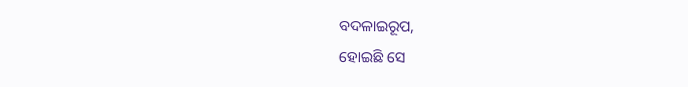ବଦଳାଇରୂପ,
ହୋଇଛି ସେ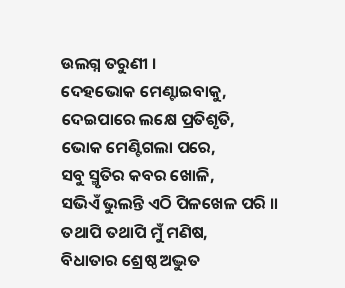ଉଲଗ୍ନ ତରୁଣୀ ।
ଦେହଭୋକ ମେଣ୍ଟାଇବାକୁ,
ଦେଇପାରେ ଲକ୍ଷେ ପ୍ରତିଶୃତି,
ଭୋକ ମେଣ୍ଟିଗଲା ପରେ,
ସବୁ ସ୍ମୃତିର କବର ଖୋଳି,
ସଭିଏଁ ଭୁଲନ୍ତି ଏଠି ପିଳଖେଳ ପରି ॥
ତଥାପି ତଥାପି ମୁଁ ମଣିଷ,
ବିଧାତାର ଶ୍ରେଷ୍ଠ ଅଦ୍ଭୁତ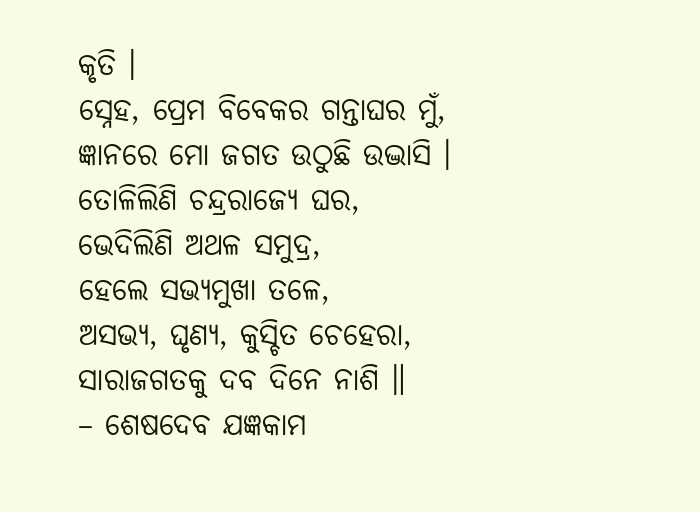କୃତି ।
ସ୍ନେହ, ପ୍ରେମ ବିବେକର ଗନ୍ତାଘର ମୁଁ,
ଜ୍ଞାନରେ ମୋ ଜଗତ ଉଠୁଛି ଉଦ୍ଭାସି ।
ତୋଳିଲିଣି ଚନ୍ଦ୍ରରାଜ୍ୟେ ଘର,
ଭେଦିଲିଣି ଅଥଳ ସମୁଦ୍ର,
ହେଲେ ସଭ୍ୟମୁଖା ତଳେ,
ଅସଭ୍ୟ, ଘୃଣ୍ୟ, କୁସ୍ଚିତ ଚେହେରା,
ସାରାଜଗତକୁ ଦବ ଦିନେ ନାଶି ॥
– ଶେଷଦେବ ଯଜ୍ଞକାମ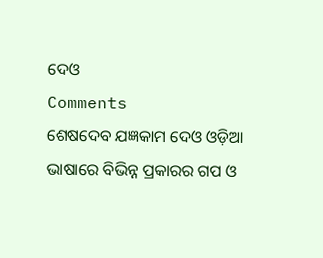ଦେଓ
Comments
ଶେଷଦେବ ଯଜ୍ଞକାମ ଦେଓ ଓଡ଼ିଆ ଭାଷାରେ ବିଭିନ୍ନ ପ୍ରକାରର ଗପ ଓ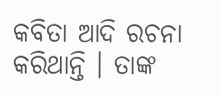କବିତା ଆଦି ରଚନା କରିଥାନ୍ତି । ତାଙ୍କ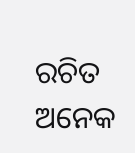ରଚିତ ଅନେକ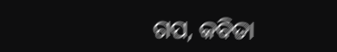ଗପ, କବିତା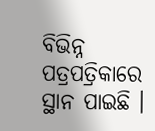ବିଭିନ୍ନ ପତ୍ରପତ୍ରିକାରେ ସ୍ଥାନ ପାଇଛି ।